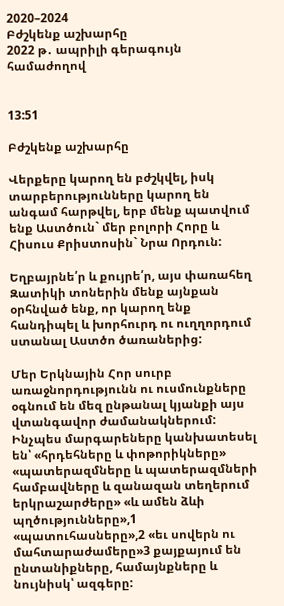2020–2024
Բժշկենք աշխարհը
2022 թ․ ապրիլի գերագույն համաժողով


13:51

Բժշկենք աշխարհը

Վերքերը կարող են բժշկվել, իսկ տարբերությունները կարող են անգամ հարթվել, երբ մենք պատվում ենք Աստծուն` մեր բոլորի Հորը և Հիսուս Քրիստոսին` Նրա Որդուն:

Եղբայրնե՛ր և քույրե՛ր, այս փառահեղ Զատիկի տոներին մենք այնքան օրհնված ենք, որ կարող ենք հանդիպել և խորհուրդ ու ուղղորդում ստանալ Աստծո ծառաներից:

Մեր Երկնային Հոր սուրբ առաջնորդությունն ու ուսմունքները օգնում են մեզ ընթանալ կյանքի այս վտանգավոր ժամանակներում: Ինչպես մարգարեները կանխատեսել են՝ «հրդեհները և փոթորիկները» «պատերազմները և պատերազմների համբավները և զանազան տեղերում երկրաշարժերը» «և ամեն ձևի պղծությունները»,1 «պատուհասները»,2 «եւ սովերն ու մահտարաժամերը»3 քայքայում են ընտանիքները, համայնքները և նույնիսկ՝ ազգերը: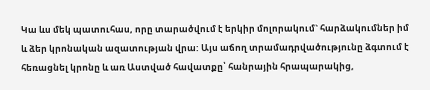Կա ևս մեկ պատուհաս, որը տարածվում է երկիր մոլորակում` հարձակումներ իմ և ձեր կրոնական ազատության վրա: Այս աճող տրամադրվածությունը ձգտում է հեռացնել կրոնը և առ Աստված հավատքը՝ հանրային հրապարակից,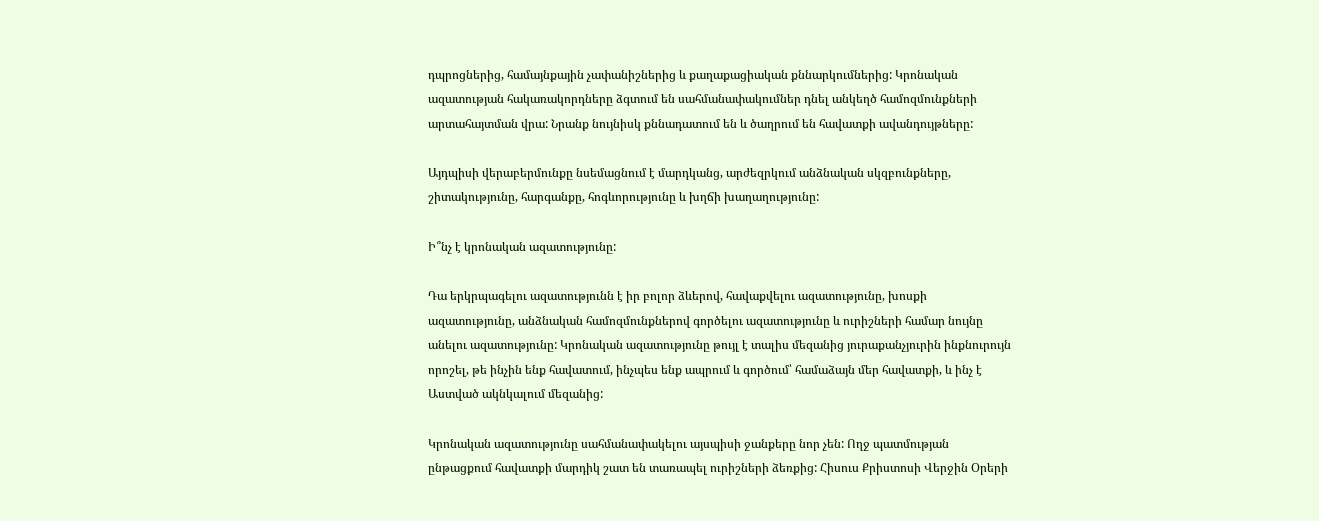դպրոցներից, համայնքային չափանիշներից և քաղաքացիական քննարկումներից: Կրոնական ազատության հակառակորդները ձգտում են սահմանափակումներ դնել անկեղծ համոզմունքների արտահայտման վրա: Նրանք նույնիսկ քննադատում են և ծաղրում են հավատքի ավանդույթները:

Այդպիսի վերաբերմունքը նսեմացնում է մարդկանց, արժեզրկում անձնական սկզբունքները, շիտակությունը, հարգանքը, հոգևորությունը և խղճի խաղաղությունը:

Ի՞նչ է կրոնական ազատությունը:

Դա երկրպագելու ազատությունն է իր բոլոր ձևերով, հավաքվելու ազատությունը, խոսքի ազատությունը, անձնական համոզմունքներով գործելու ազատությունը և ուրիշների համար նույնը անելու ազատությունը: Կրոնական ազատությունը թույլ է տալիս մեզանից յուրաքանչյուրին ինքնուրույն որոշել, թե ինչին ենք հավատում, ինչպես ենք ապրում և գործում՝ համաձայն մեր հավատքի, և ինչ է Աստված ակնկալում մեզանից:

Կրոնական ազատությունը սահմանափակելու այսպիսի ջանքերը նոր չեն: Ողջ պատմության ընթացքում հավատքի մարդիկ շատ են տառապել ուրիշների ձեռքից: Հիսուս Քրիստոսի Վերջին Օրերի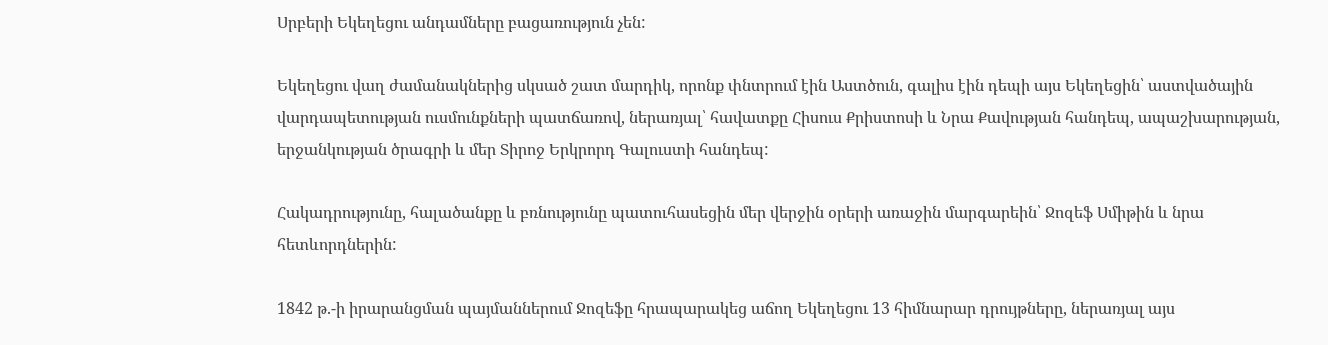Սրբերի Եկեղեցու անդամները բացառություն չեն:

Եկեղեցու վաղ ժամանակներից սկսած շատ մարդիկ, որոնք փնտրում էին Աստծուն, գալիս էին դեպի այս Եկեղեցին՝ աստվածային վարդապետության ուսմունքների պատճառով, ներառյալ՝ հավատքը Հիսուս Քրիստոսի և Նրա Քավության հանդեպ, ապաշխարության, երջանկության ծրագրի և մեր Տիրոջ Երկրորդ Գալուստի հանդեպ:

Հակադրությունը, հալածանքը և բռնությունը պատուհասեցին մեր վերջին օրերի առաջին մարգարեին՝ Ջոզեֆ Սմիթին և նրա հետևորդներին:

1842 թ.-ի իրարանցման պայմաններում Ջոզեֆը հրապարակեց աճող Եկեղեցու 13 հիմնարար դրույթները, ներառյալ այս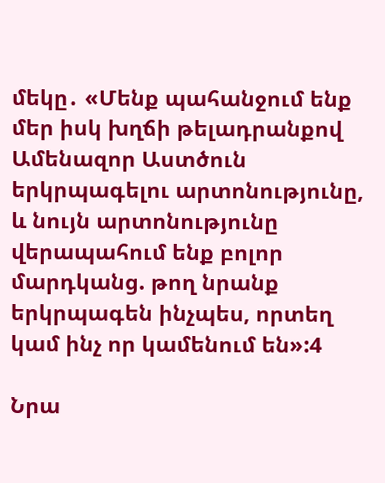մեկը․ «Մենք պահանջում ենք մեր իսկ խղճի թելադրանքով Ամենազոր Աստծուն երկրպագելու արտոնությունը, և նույն արտոնությունը վերապահում ենք բոլոր մարդկանց. թող նրանք երկրպագեն ինչպես, որտեղ կամ ինչ որ կամենում են»:4

Նրա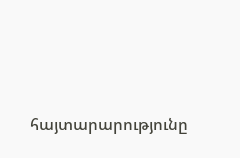հայտարարությունը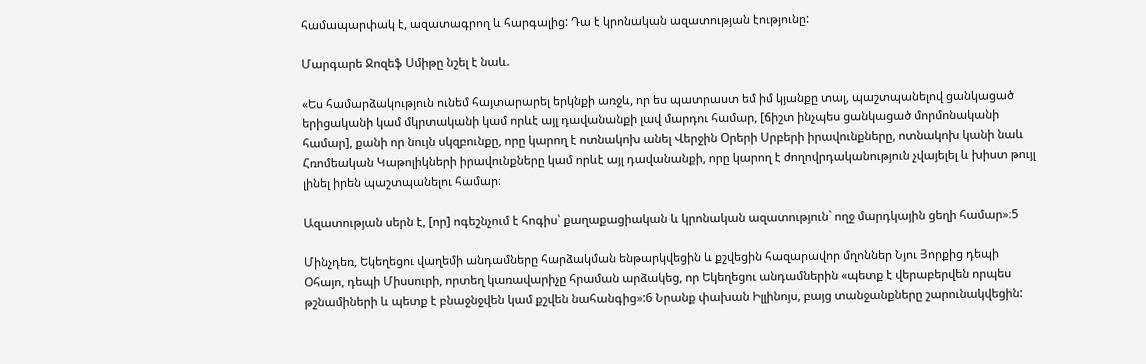համապարփակ է, ազատագրող և հարգալից: Դա է կրոնական ազատության էությունը:

Մարգարե Ջոզեֆ Սմիթը նշել է նաև.

«Ես համարձակություն ունեմ հայտարարել երկնքի առջև, որ ես պատրաստ եմ իմ կյանքը տալ, պաշտպանելով ցանկացած երիցականի կամ մկրտականի կամ որևէ այլ դավանանքի լավ մարդու համար, [ճիշտ ինչպես ցանկացած մորմոնականի համար], քանի որ նույն սկզբունքը, որը կարող է ոտնակոխ անել Վերջին Օրերի Սրբերի իրավունքները, ոտնակոխ կանի նաև Հռոմեական Կաթոլիկների իրավունքները կամ որևէ այլ դավանանքի, որը կարող է ժողովրդականություն չվայելել և խիստ թույլ լինել իրեն պաշտպանելու համար։

Ազատության սերն է, [որ] ոգեշնչում է հոգիս՝ քաղաքացիական և կրոնական ազատություն` ողջ մարդկային ցեղի համար»։5

Մինչդեռ, Եկեղեցու վաղեմի անդամները հարձակման ենթարկվեցին և քշվեցին հազարավոր մղոններ Նյու Յորքից դեպի Օհայո, դեպի Միսսուրի, որտեղ կառավարիչը հրաման արձակեց, որ Եկեղեցու անդամներին «պետք է վերաբերվեն որպես թշնամիների և պետք է բնաջնջվեն կամ քշվեն նահանգից»:6 Նրանք փախան Իլլինոյս, բայց տանջանքները շարունակվեցին: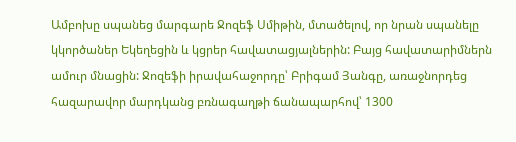Ամբոխը սպանեց մարգարե Ջոզեֆ Սմիթին, մտածելով, որ նրան սպանելը կկործաներ Եկեղեցին և կցրեր հավատացյալներին: Բայց հավատարիմներն ամուր մնացին: Ջոզեֆի իրավահաջորդը՝ Բրիգամ Յանգը, առաջնորդեց հազարավոր մարդկանց բռնագաղթի ճանապարհով՝ 1300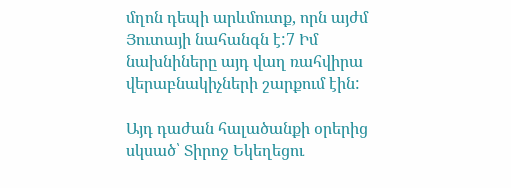մղոն դեպի արևմուտք, որն այժմ Յուտայի նահանգն է:7 Իմ նախնիները այդ վաղ ռահվիրա վերաբնակիչների շարքում էին:

Այդ դաժան հալածանքի օրերից սկսած՝ Տիրոջ Եկեղեցու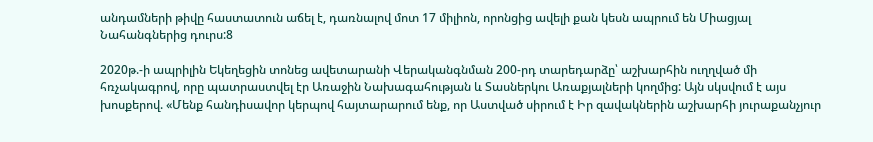անդամների թիվը հաստատուն աճել է, դառնալով մոտ 17 միլիոն, որոնցից ավելի քան կեսն ապրում են Միացյալ Նահանգներից դուրս:8

2020թ.-ի ապրիլին Եկեղեցին տոնեց ավետարանի Վերականգնման 200-րդ տարեդարձը՝ աշխարհին ուղղված մի հռչակագրով, որը պատրաստվել էր Առաջին Նախագահության և Տասներկու Առաքյալների կողմից: Այն սկսվում է այս խոսքերով. «Մենք հանդիսավոր կերպով հայտարարում ենք, որ Աստված սիրում է Իր զավակներին աշխարհի յուրաքանչյուր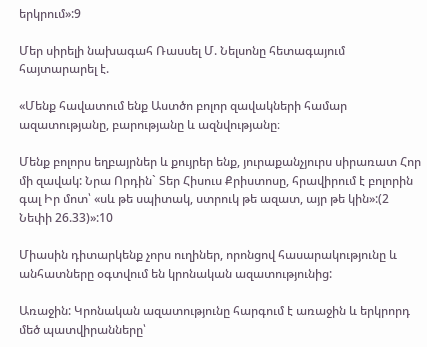երկրում»:9

Մեր սիրելի նախագահ Ռասսել Մ. Նելսոնը հետագայում հայտարարել է.

«Մենք հավատում ենք Աստծո բոլոր զավակների համար ազատությանը, բարությանը և ազնվությանը։

Մենք բոլորս եղբայրներ և քույրեր ենք, յուրաքանչյուրս սիրառատ Հոր մի զավակ: Նրա Որդին` Տեր Հիսուս Քրիստոսը, հրավիրում է բոլորին գալ Իր մոտ՝ «սև թե սպիտակ, ստրուկ թե ազատ, այր թե կին»:(2 Նեփի 26.33)»:10

Միասին դիտարկենք չորս ուղիներ, որոնցով հասարակությունը և անհատները օգտվում են կրոնական ազատությունից:

Առաջին: Կրոնական ազատությունը հարգում է առաջին և երկրորդ մեծ պատվիրանները՝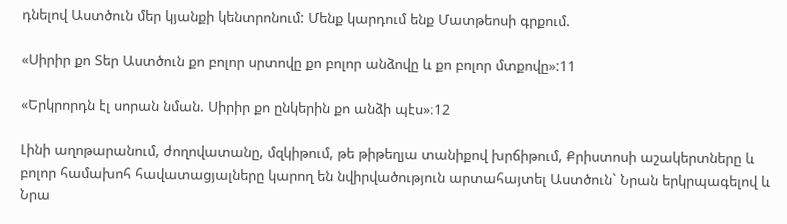դնելով Աստծուն մեր կյանքի կենտրոնում: Մենք կարդում ենք Մատթեոսի գրքում.

«Սիրիր քո Տեր Աստծուն քո բոլոր սրտովը քո բոլոր անձովը և քո բոլոր մտքովը»:11

«Երկրորդն էլ սորան նման. Սիրիր քո ընկերին քո անձի պէս»։12

Լինի աղոթարանում, ժողովատանը, մզկիթում, թե թիթեղյա տանիքով խրճիթում, Քրիստոսի աշակերտները և բոլոր համախոհ հավատացյալները կարող են նվիրվածություն արտահայտել Աստծուն` Նրան երկրպագելով և Նրա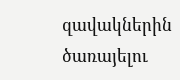զավակներին ծառայելու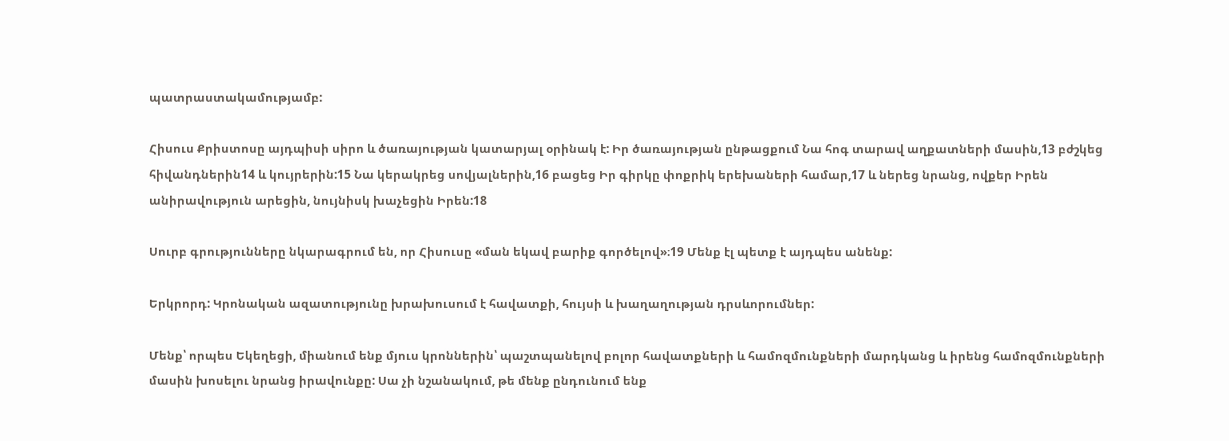պատրաստակամությամբ:

Հիսուս Քրիստոսը այդպիսի սիրո և ծառայության կատարյալ օրինակ է: Իր ծառայության ընթացքում Նա հոգ տարավ աղքատների մասին,13 բժշկեց հիվանդներին14 և կույրերին:15 Նա կերակրեց սովյալներին,16 բացեց Իր գիրկը փոքրիկ երեխաների համար,17 և ներեց նրանց, ովքեր Իրեն անիրավություն արեցին, նույնիսկ խաչեցին Իրեն:18

Սուրբ գրությունները նկարագրում են, որ Հիսուսը «ման եկավ բարիք գործելով»։19 Մենք էլ պետք է այդպես անենք:

Երկրորդ: Կրոնական ազատությունը խրախուսում է հավատքի, հույսի և խաղաղության դրսևորումներ:

Մենք՝ որպես Եկեղեցի, միանում ենք մյուս կրոններին՝ պաշտպանելով բոլոր հավատքների և համոզմունքների մարդկանց և իրենց համոզմունքների մասին խոսելու նրանց իրավունքը: Սա չի նշանակում, թե մենք ընդունում ենք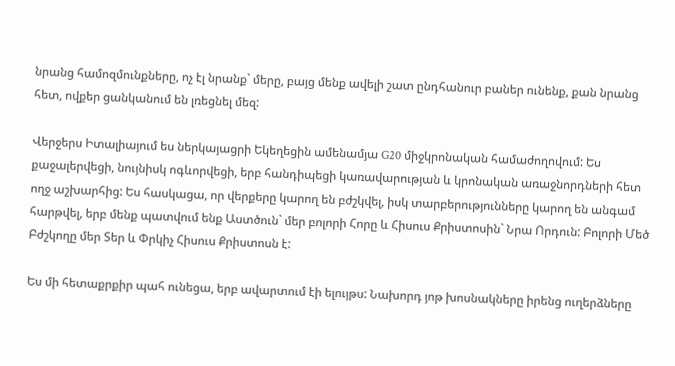նրանց համոզմունքները, ոչ էլ նրանք` մերը, բայց մենք ավելի շատ ընդհանուր բաներ ունենք, քան նրանց հետ, ովքեր ցանկանում են լռեցնել մեզ:

Վերջերս Իտալիայում ես ներկայացրի Եկեղեցին ամենամյա G20 միջկրոնական համաժողովում: Ես քաջալերվեցի, նույնիսկ ոգևորվեցի, երբ հանդիպեցի կառավարության և կրոնական առաջնորդների հետ ողջ աշխարհից: Ես հասկացա, որ վերքերը կարող են բժշկվել, իսկ տարբերությունները կարող են անգամ հարթվել, երբ մենք պատվում ենք Աստծուն` մեր բոլորի Հորը և Հիսուս Քրիստոսին` Նրա Որդուն: Բոլորի Մեծ Բժշկողը մեր Տեր և Փրկիչ Հիսուս Քրիստոսն է:

Ես մի հետաքրքիր պահ ունեցա, երբ ավարտում էի ելույթս: Նախորդ յոթ խոսնակները իրենց ուղերձները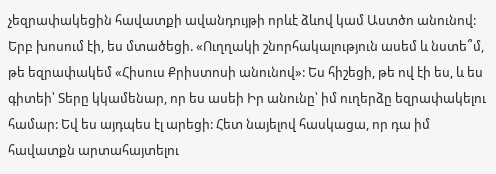չեզրափակեցին հավատքի ավանդույթի որևէ ձևով կամ Աստծո անունով: Երբ խոսում էի, ես մտածեցի. «Ուղղակի շնորհակալություն ասեմ և նստե՞մ, թե եզրափակեմ «Հիսուս Քրիստոսի անունով»: Ես հիշեցի, թե ով էի ես, և ես գիտեի՝ Տերը կկամենար, որ ես ասեի Իր անունը՝ իմ ուղերձը եզրափակելու համար: Եվ ես այդպես էլ արեցի: Հետ նայելով հասկացա, որ դա իմ հավատքն արտահայտելու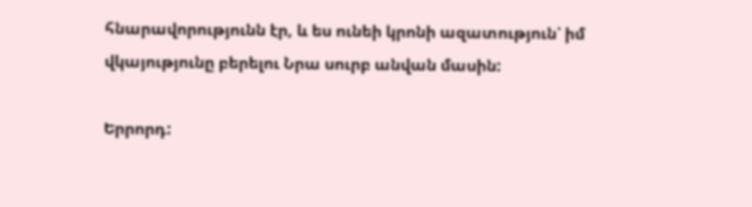հնարավորությունն էր, և ես ունեի կրոնի ազատություն՝ իմ վկայությունը բերելու Նրա սուրբ անվան մասին:

Երրորդ: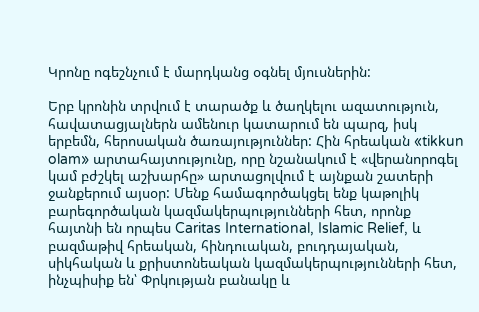Կրոնը ոգեշնչում է մարդկանց օգնել մյուսներին:

Երբ կրոնին տրվում է տարածք և ծաղկելու ազատություն, հավատացյալներն ամենուր կատարում են պարզ, իսկ երբեմն, հերոսական ծառայություններ: Հին հրեական «tikkun olam» արտահայտությունը, որը նշանակում է «վերանորոգել կամ բժշկել աշխարհը» արտացոլվում է այնքան շատերի ջանքերում այսօր: Մենք համագործակցել ենք կաթոլիկ բարեգործական կազմակերպությունների հետ, որոնք հայտնի են որպես Caritas International, Islamic Relief, և բազմաթիվ հրեական, հինդուական, բուդդայական, սիկհական և քրիստոնեական կազմակերպությունների հետ, ինչպիսիք են՝ Փրկության բանակը և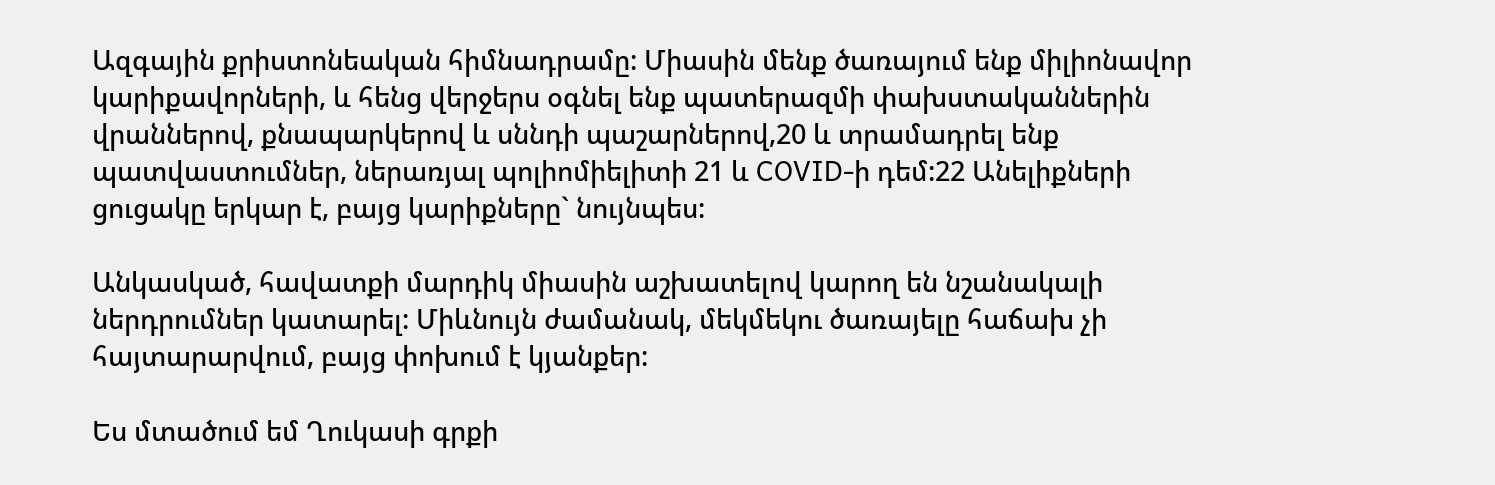Ազգային քրիստոնեական հիմնադրամը: Միասին մենք ծառայում ենք միլիոնավոր կարիքավորների, և հենց վերջերս օգնել ենք պատերազմի փախստականներին վրաններով, քնապարկերով և սննդի պաշարներով,20 և տրամադրել ենք պատվաստումներ, ներառյալ պոլիոմիելիտի 21 և COVID-ի դեմ:22 Անելիքների ցուցակը երկար է, բայց կարիքները` նույնպես:

Անկասկած, հավատքի մարդիկ միասին աշխատելով կարող են նշանակալի ներդրումներ կատարել: Միևնույն ժամանակ, մեկմեկու ծառայելը հաճախ չի հայտարարվում, բայց փոխում է կյանքեր:

Ես մտածում եմ Ղուկասի գրքի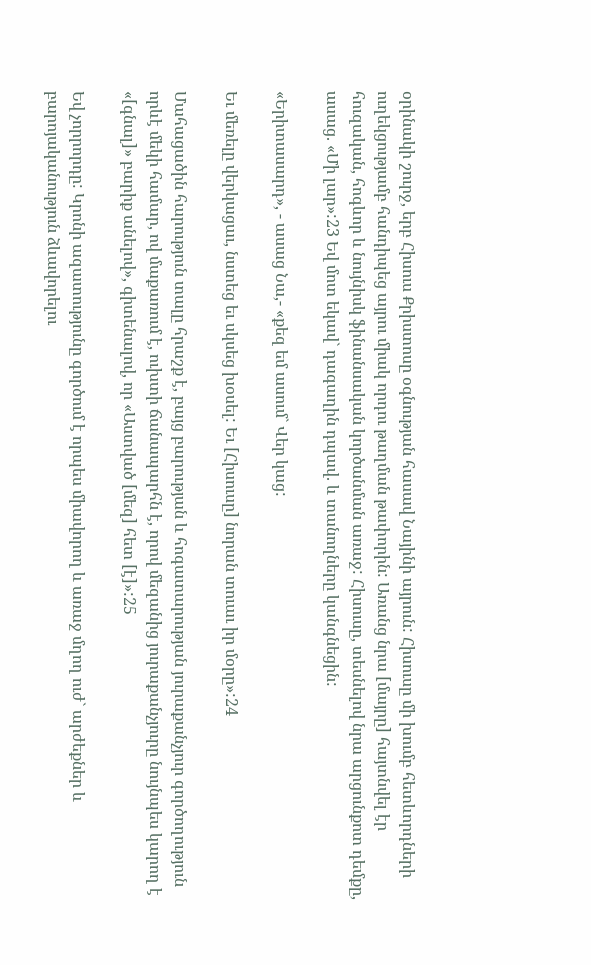օրինակի շուրջ, երբ Հիսուս Քրիստոսը օգնության հասավ Նայինի այրուն: Հիսուսը մի խումբ հետևորդների ուղեկցությամբ հանդիպեց այրու միակ որդու թաղման թափորին: Առանց նրա [մայրը] հայտնվել էր հուզական, հոգևոր և նույնիսկ ֆինանսական կործանման առաջ: Հիսուսը, տեսնելով նրա արցունքոտ դեմքը, ասաց. «Մի լար»:23 Եվ մոտ եկավ` դագաղին դպավ. և տանողները կանգնեցին:

«Երիտասարդ», - ասաց Նա,- «քեզ եմ ասում` Վեր կաց:

Եւ մեռելը վերկացաւ, նստեց եւ սկսեց խօսել: Եւ [Հիսուսը] նորան տուաւ իր մօրը»:24

Մահացածին հարություն տալը հրաշք է, բայց բարության և հոգատարության յուրաքանչյուր գործողություն որևէ մեկի համար, ով մաքառում է, ուխտի ճանապարհն է, որով մեզանից յուրաքանչյուրը նույնպես կարող է «[գնալ]» բարիք անելով», գիտենալով, որ «Աստված [մեզ] հետ [է]»:25

Եվ չորրորդը: Կրոնի ազատությունը գործում է որպես միավորող և առաջ մղող ուժ` արժեքներ և բարոյականություն ձևավորելու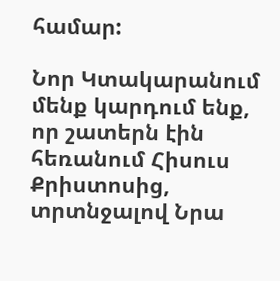համար:

Նոր Կտակարանում մենք կարդում ենք, որ շատերն էին հեռանում Հիսուս Քրիստոսից, տրտնջալով Նրա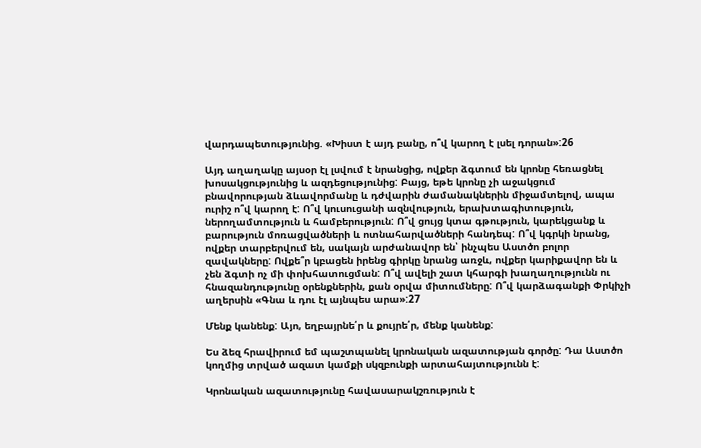վարդապետությունից. «Խիստ է այդ բանը, ո՞վ կարող է լսել դորան»:26

Այդ աղաղակը այսօր էլ լսվում է նրանցից, ովքեր ձգտում են կրոնը հեռացնել խոսակցությունից և ազդեցությունից: Բայց, եթե կրոնը չի աջակցում բնավորության ձևավորմանը և դժվարին ժամանակներին միջամտելով, ապա ուրիշ ո՞վ կարող է: Ո՞վ կուսուցանի ազնվություն, երախտագիտություն, ներողամտություն և համբերություն: Ո՞վ ցույց կտա գթություն, կարեկցանք և բարություն մոռացվածների և ոտնահարվածների հանդեպ: Ո՞վ կգրկի նրանց, ովքեր տարբերվում են, սակայն արժանավոր են՝ ինչպես Աստծո բոլոր զավակները: Ովքե՞ր կբացեն իրենց գիրկը նրանց առջև, ովքեր կարիքավոր են և չեն ձգտի ոչ մի փոխհատուցման: Ո՞վ ավելի շատ կհարգի խաղաղությունն ու հնազանդությունը օրենքներին, քան օրվա միտումները: Ո՞վ կարձագանքի Փրկիչի աղերսին «Գնա և դու էլ այնպես արա»:27

Մենք կանենք: Այո, եղբայրնե՛ր և քույրե՛ր, մենք կանենք:

Ես ձեզ հրավիրում եմ պաշտպանել կրոնական ազատության գործը: Դա Աստծո կողմից տրված ազատ կամքի սկզբունքի արտահայտությունն է:

Կրոնական ազատությունը հավասարակշռություն է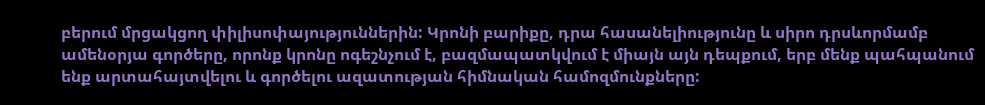բերում մրցակցող փիլիսոփայություններին: Կրոնի բարիքը, դրա հասանելիությունը և սիրո դրսևորմամբ ամենօրյա գործերը, որոնք կրոնը ոգեշնչում է, բազմապատկվում է միայն այն դեպքում, երբ մենք պահպանում ենք արտահայտվելու և գործելու ազատության հիմնական համոզմունքները: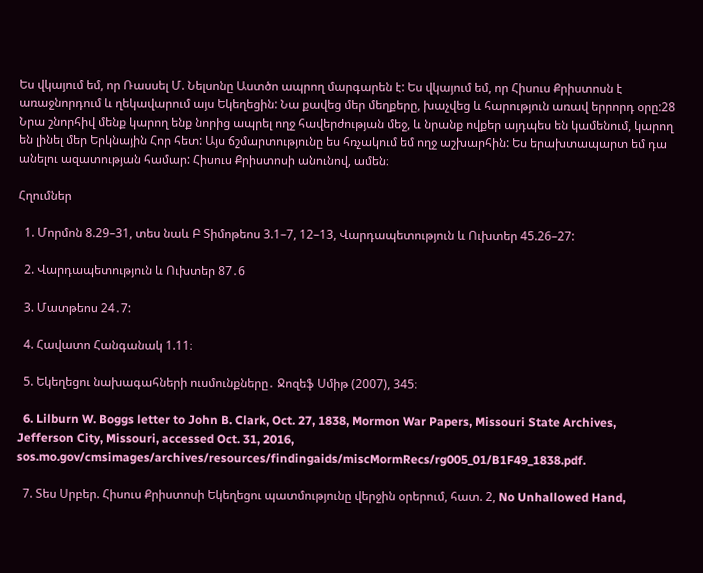Ես վկայում եմ, որ Ռասսել Մ. Նելսոնը Աստծո ապրող մարգարեն է: Ես վկայում եմ, որ Հիսուս Քրիստոսն է առաջնորդում և ղեկավարում այս Եկեղեցին: Նա քավեց մեր մեղքերը, խաչվեց և հարություն առավ երրորդ օրը:28 Նրա շնորհիվ մենք կարող ենք նորից ապրել ողջ հավերժության մեջ, և նրանք ովքեր այդպես են կամենում, կարող են լինել մեր Երկնային Հոր հետ: Այս ճշմարտությունը ես հռչակում եմ ողջ աշխարհին: Ես երախտապարտ եմ դա անելու ազատության համար: Հիսուս Քրիստոսի անունով, ամեն։

Հղումներ

  1. Մորմոն 8.29–31, տես նաև Բ Տիմոթեոս 3.1–7, 12–13, Վարդապետություն և Ուխտեր 45.26–27:

  2. Վարդապետություն և Ուխտեր 87․6

  3. Մատթեոս 24․7:

  4. Հավատո Հանգանակ 1.11։

  5. Եկեղեցու նախագահների ուսմունքները․ Ջոզեֆ Սմիթ (2007), 345։

  6. Lilburn W. Boggs letter to John B. Clark, Oct. 27, 1838, Mormon War Papers, Missouri State Archives, Jefferson City, Missouri, accessed Oct. 31, 2016, sos.mo.gov/cmsimages/archives/resources/findingaids/miscMormRecs/rg005_01/B1F49_1838.pdf.

  7. Տես Սրբեր. Հիսուս Քրիստոսի Եկեղեցու պատմությունը վերջին օրերում, հատ. 2, No Unhallowed Hand,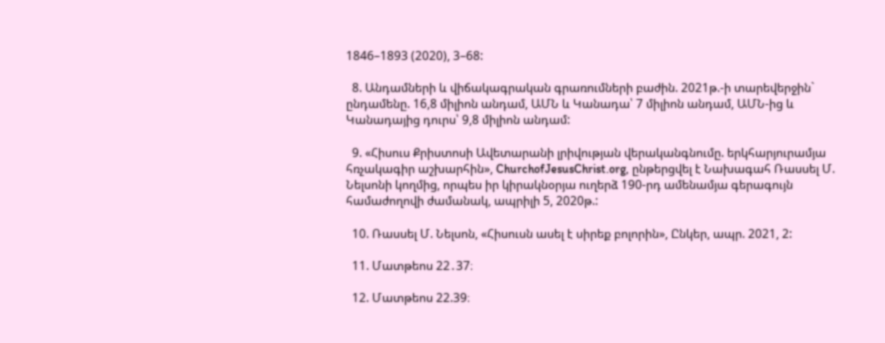1846–1893 (2020), 3–68:

  8. Անդամների և վիճակագրական գրառումների բաժին. 2021թ.-ի տարեվերջին` ընդամենը. 16,8 միլիոն անդամ, ԱՄՆ և Կանադա՝ 7 միլիոն անդամ, ԱՄՆ-ից և Կանադայից դուրս՝ 9,8 միլիոն անդամ:

  9. «Հիսուս Քրիստոսի Ավետարանի լրիվության վերականգնումը. երկհարյուրամյա հռչակագիր աշխարհին», ChurchofJesusChrist.org, ընթերցվել է Նախագահ Ռասսել Մ. Նելսոնի կողմից, որպես իր կիրակնօրյա ուղերձ 190-րդ ամենամյա գերագույն համաժողովի ժամանակ, ապրիլի 5, 2020թ.:

  10. Ռասսել Մ. Նելսոն, «Հիսուսն ասել է սիրեք բոլորին», Ընկեր, ապր. 2021, 2:

  11. Մատթեոս 22․37։

  12. Մատթեոս 22.39։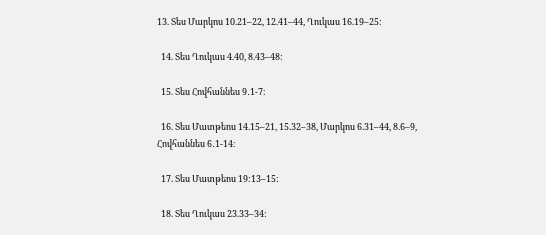13. Տես Մարկոս 10.21–22, 12.41–44, Ղուկաս 16.19–25:

  14. Տես Ղուկաս 4.40, 8.43–48:

  15. Տես Հովհաննես 9․1-7։

  16. Տես Մատթեոս 14.15–21, 15.32–38, Մարկոս 6.31–44, 8.6–9, Հովհաննես 6․1-14։

  17. Տես Մատթեոս 19:13–15:

  18. Տես Ղուկաս 23.33–34: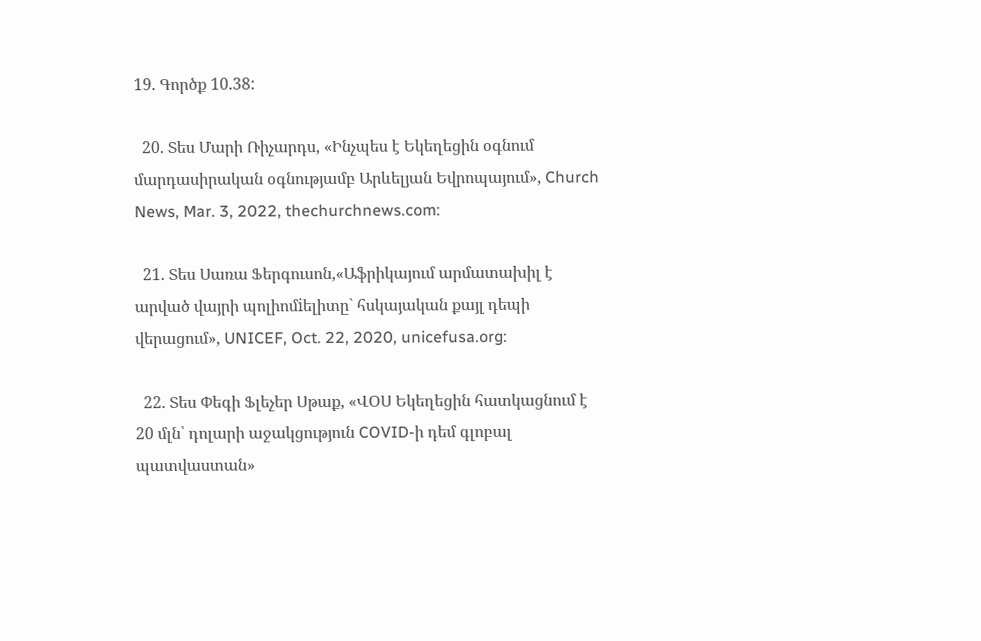19. Գործք 10.38:

  20. Տես Մարի Ռիչարդս, «Ինչպես է Եկեղեցին օգնում մարդասիրական օգնությամբ Արևելյան Եվրոպայում», Church News, Mar. 3, 2022, thechurchnews.com:

  21. Տես Սառա Ֆերգուսոն,«Աֆրիկայում արմատախիլ է արված վայրի պոլիոմiելիտը` հսկայական քայլ դեպի վերացում», UNICEF, Oct. 22, 2020, unicefusa.org:

  22. Տես Փեգի Ֆլեչեր Սթաք, «ՎՕՍ Եկեղեցին հատկացնում է 20 մլն՝ դոլարի աջակցություն COVID-ի դեմ գլոբալ պատվաստան»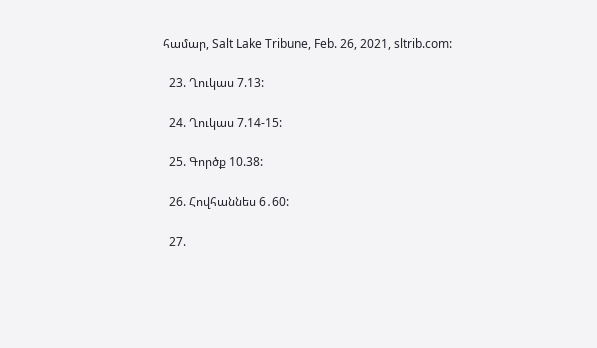համար, Salt Lake Tribune, Feb. 26, 2021, sltrib.com:

  23. Ղուկաս 7.13:

  24. Ղուկաս 7.14-15:

  25. Գործք 10.38:

  26. Հովհաննես 6․60:

  27.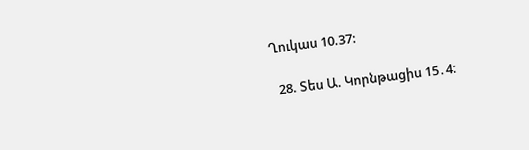Ղուկաս 10.37:

  28. Տես Ա. Կորնթացիս 15․4։